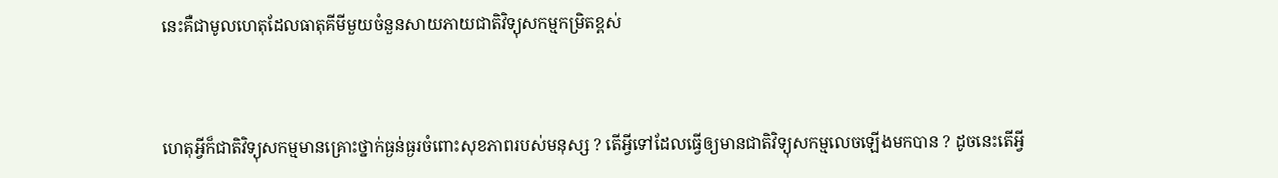នេះគឺជាមូលហេតុដែលធាតុគីមីមួយចំនួនសាយភាយជាតិវិទ្យុសកម្មកម្រិតខ្ពស់



ហេតុអ្វីក៏ជាតិវិទ្យុសកម្មមានគ្រោះថ្នាក់ធ្ងន់ធ្ងរចំពោះសុខភាពរបស់មនុស្ស ? តើអ្វីទៅដែលធ្វើឲ្យមានជាតិវិទ្យុសកម្មលេចឡើងមកបាន ? ដូចនេះតើអ្វី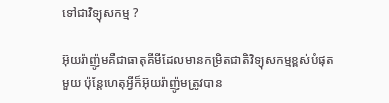ទៅជាវិទ្យុសកម្ម ?

អ៊ុយរ៉ាញ៉ូមគឺជាធាតុគីមីដែលមានកម្រិតជាតិវិទ្យុសកម្មខ្ពស់បំផុតមួយ ប៉ុន្តែហេតុអ្វីក៏អ៊ុយរ៉ាញ៉ូមត្រូវបាន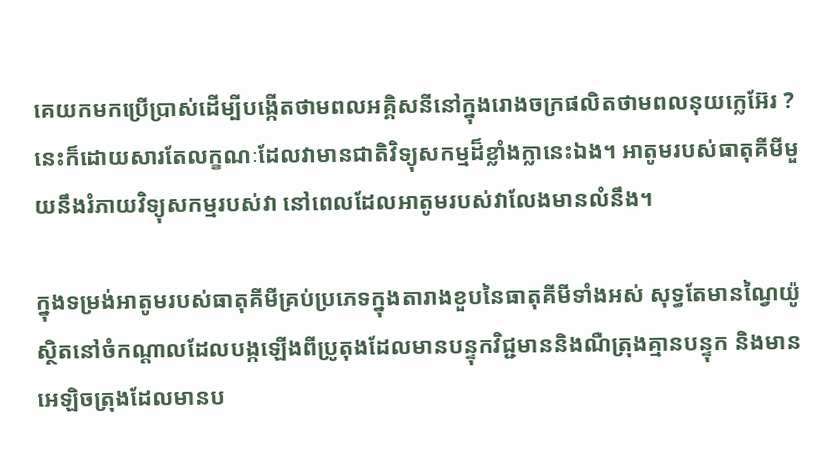គេយកមកប្រើប្រាស់ដើម្បីបង្កើតថាមពលអគ្គិសនីនៅក្នុងរោងចក្រផលិតថាមពលនុយក្លេអ៊ែរ ? នេះក៏ដោយសារតែលក្ខណៈដែលវាមានជាតិវិទ្យុសកម្មដ៏ខ្លាំងក្លានេះឯង។ អាតូមរបស់ធាតុគីមីមួយនឹងរំភាយវិទ្យុសកម្មរបស់វា នៅពេលដែលអាតូមរបស់វាលែងមានលំនឹង។

ក្នុងទម្រង់អាតូមរបស់ធាតុគីមីគ្រប់ប្រភេទក្នុងតារាងខួបនៃធាតុគីមីទាំងអស់ សុទ្ធតែមានណ្វៃយ៉ូស្ថិតនៅចំកណ្ដាលដែលបង្កឡើងពីប្រូតុងដែលមានបន្ទុកវិជ្ជមាននិងណឺត្រុងគ្មានបន្ទុក និងមានអេឡិចត្រុងដែលមានប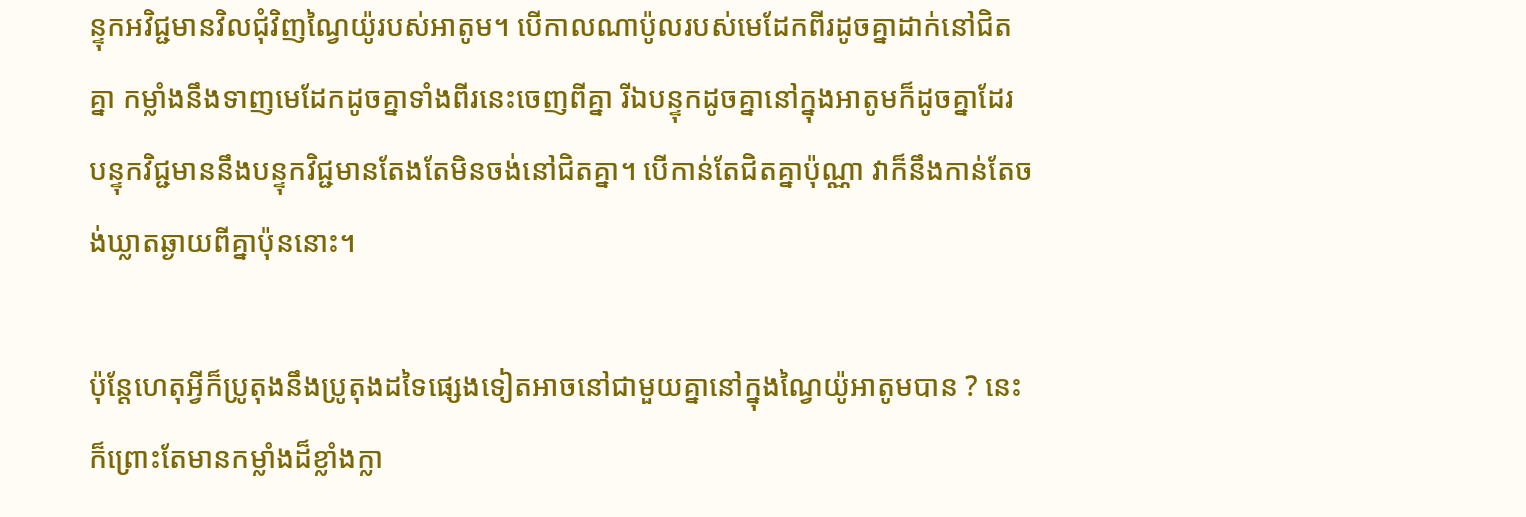ន្ទុកអវិជ្ជមានវិលជុំវិញណ្វៃយ៉ូរបស់អាតូម។ បើកាលណាប៉ូលរបស់មេដែកពីរដូចគ្នាដាក់នៅជិតគ្នា កម្លាំងនឹងទាញមេដែកដូចគ្នាទាំងពីរនេះចេញពីគ្នា រីឯបន្ទុកដូចគ្នានៅក្នុងអាតូមក៏ដូចគ្នាដែរ បន្ទុកវិជ្ជមាននឹងបន្ទុកវិជ្ជមានតែងតែមិនចង់នៅជិតគ្នា។ បើកាន់តែជិតគ្នាប៉ុណ្ណា វាក៏នឹងកាន់តែចង់ឃ្លាតឆ្ងាយពីគ្នាប៉ុននោះ។

ប៉ុន្តែហេតុអ្វីក៏ប្រូតុងនឹងប្រូតុងដទៃផ្សេងទៀតអាចនៅជាមួយគ្នានៅក្នុងណ្វៃយ៉ូអាតូមបាន ? នេះក៏ព្រោះតែមានកម្លាំងដ៏ខ្លាំងក្លា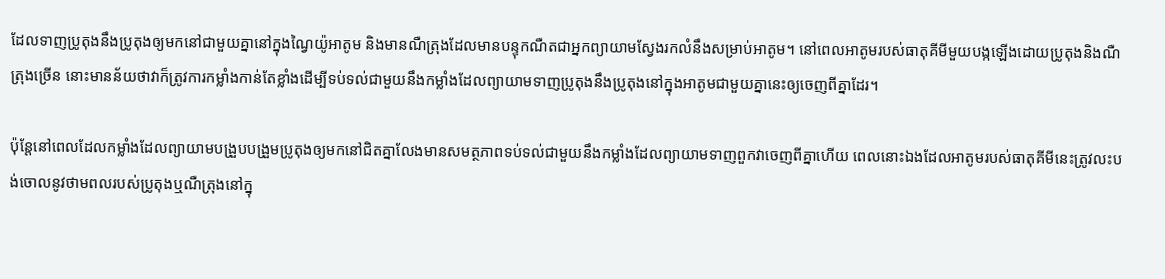ដែលទាញប្រូតុងនឹងប្រូតុងឲ្យមកនៅជាមួយគ្នានៅក្នុងណ្វៃយ៉ូអាតូម និងមានណឺត្រុងដែលមានបន្ទុកណឺតជាអ្នកព្យាយាមស្វែងរកលំនឹងសម្រាប់អាតូម។ នៅពេលអាតូមរបស់ធាតុគីមីមួយបង្កឡើងដោយប្រូតុងនិងណឺត្រុងច្រើន នោះមានន័យថាវាក៏ត្រូវការកម្លាំងកាន់តែខ្លាំងដើម្បីទប់ទល់ជាមួយនឹងកម្លាំងដែលព្យាយាមទាញប្រូតុងនឹងប្រូតុងនៅក្នុងអាតូមជាមួយគ្នានេះឲ្យចេញពីគ្នាដែរ។

ប៉ុន្តែនៅពេលដែលកម្លាំងដែលព្យាយាមបង្រួបបង្រួមប្រូតុងឲ្យមកនៅជិតគ្នាលែងមានសមត្ថភាពទប់ទល់ជាមួយនឹងកម្លាំងដែលព្យាយាមទាញពួកវាចេញពីគ្នាហើយ ពេលនោះឯងដែលអាតូមរបស់ធាតុគីមីនេះត្រូវលះបង់ចោលនូវថាមពលរបស់ប្រូតុងឬណឺត្រុងនៅក្នុ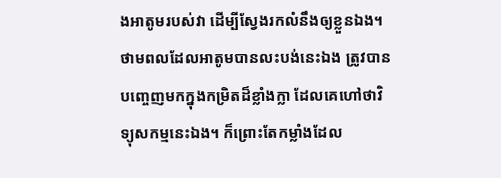ងអាតូមរបស់វា ដើម្បីស្វែងរកលំនឹងឲ្យខ្លួនឯង។ ថាមពលដែលអាតូមបានលះបង់នេះឯង ត្រូវបានបញ្ចេញមកក្នុងកម្រិតដ៏ខ្លាំងក្លា ដែលគេហៅថាវិទ្យុសកម្មនេះឯង។ ក៏ព្រោះតែកម្លាំងដែល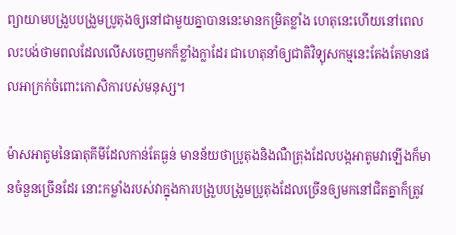ព្យាយាមបង្រួបបង្រួមប្រូតុងឲ្យនៅជាមួយគ្នាបាននេះមានកម្រិតខ្លាំង ហេតុនេះហើយនៅពេលលះបង់ថាមពលដែលលើសចេញមកក៏ខ្លាំងក្លាដែរ ជាហេតុនាំឲ្យជាតិវិទ្យុសកម្មនេះតែងតែមានផលអាក្រក់ចំពោះកោសិការបស់មនុស្ស។

ម៉ាសអាតូមនៃធាតុគីមីដែលកាន់តែធ្ងន់ មានន័យថាប្រូតុងនិងណឺត្រុងដែលបង្កអាតូមវាឡើងក៏មានចំនួនច្រើនដែរ នោះកម្លាំងរបស់វាក្នុងការបង្រួបបង្រួមប្រូតុងដែលច្រើនឲ្យមកនៅជិតគ្នាក៏ត្រូវ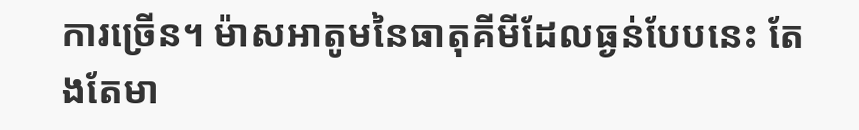ការច្រើន។ ម៉ាសអាតូមនៃធាតុគីមីដែលធ្ងន់បែបនេះ តែងតែមា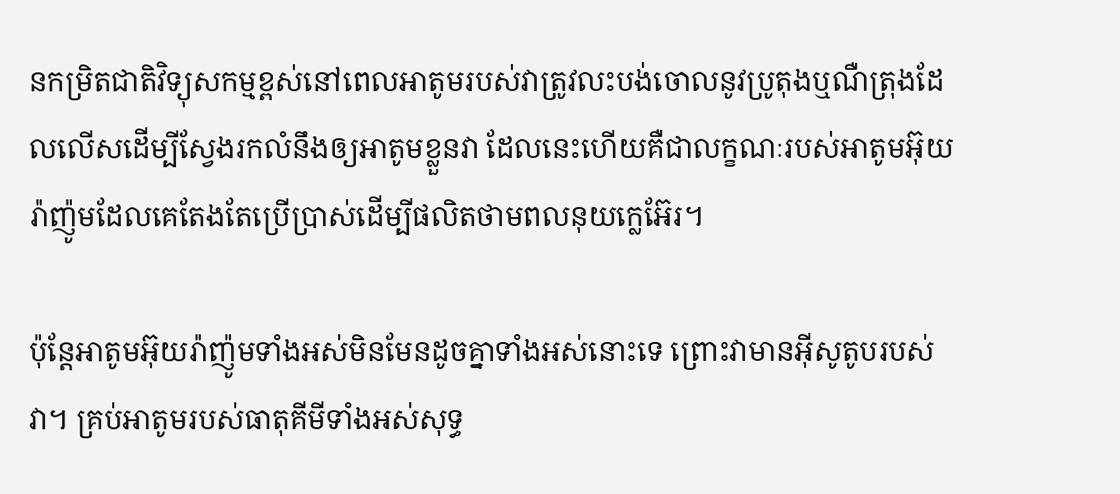នកម្រិតជាតិវិទ្យុសកម្មខ្ពស់នៅពេលអាតូមរបស់វាត្រូវលះបង់ចោលនូវប្រូតុងឬណឺត្រុងដែលលើសដើម្បីស្វែងរកលំនឹងឲ្យអាតូមខ្លួនវា ដែលនេះហើយគឺជាលក្ខណៈរបស់អាតូមអ៊ុយរ៉ាញ៉ូមដែលគេតែងតែប្រើប្រាស់ដើម្បីផលិតថាមពលនុយក្លេអ៊ែរ។

ប៉ុន្តែអាតូមអ៊ុយរ៉ាញ៉ូមទាំងអស់មិនមែនដូចគ្នាទាំងអស់នោះទេ ព្រោះវាមានអ៊ីសូតូបរបស់វា។ គ្រប់អាតូមរបស់ធាតុគីមីទាំងអស់សុទ្ធ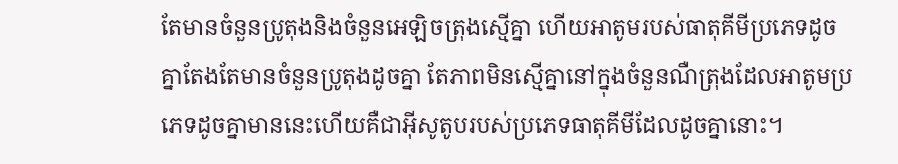តែមានចំនួនប្រូតុងនិងចំនួនអេឡិចត្រុងស្មើគ្នា ហើយអាតូមរបស់ធាតុគីមីប្រភេទដូចគ្នាតែងតែមានចំនួនប្រូតុងដូចគ្នា តែភាពមិនស្មើគ្នានៅក្នុងចំនួនណឺត្រុងដែលអាតូមប្រភេទដូចគ្នាមាននេះហើយគឺជាអ៊ីសូតូបរបស់ប្រភេទធាតុគីមីដែលដូចគ្នានោះ។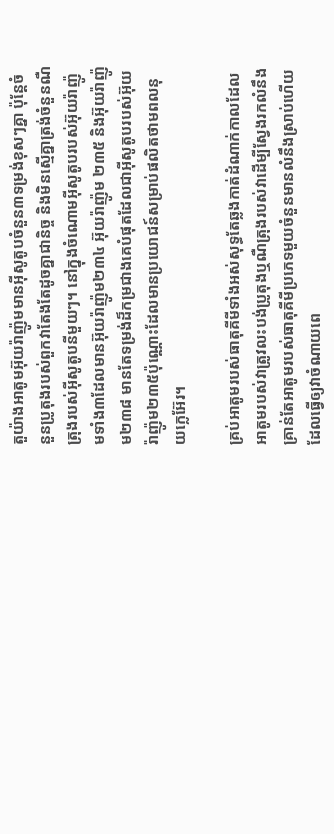តួយ៉ាងអាតូមអ៊ុយរ៉ាញ៉ូមមានអ៊ីសូតូបចំនួន៣ទម្រង់ខុសៗគ្នា ប៉ុន្តែចំនួនប្រូតុងរបស់ពួកវាតែងតែដូចគ្នាជានិច្ច និងមិនស្មើគ្នាត្រង់ចំនួនណឺត្រុងរបស់អ៊ីសូតូបនីមួយៗ។ នៅក្នុងចំណោមអ៊ីសូតូបរបស់អ៊ុយរ៉ាញ៉ូមទាំង៣ដែលមានអ៊ុយរ៉ាញ៉ូម២៣៤ អ៊ុយរ៉ាញ៉ូម ២៣៥ និងអ៊ុយរ៉ាញ៉ូម២៣៨ មានតែទម្រង់ដ៏កម្រជាងគេបំផុតដែលជាអ៊ីសូតូបរបស់អ៊ុយរ៉ាញ៉ូម២៣៥ប៉ុណ្ណោះដែលមានប្រយោជន៍សម្រាប់ផលិតថាមពលនុយក្លេអ៊ែរ។

គ្រប់អាតូមរបស់ធាតុគីមីទាំងអស់សុទ្ធតែឆ្លងកាត់ដំណាក់កាលដែលអាតូមរបស់វាត្រូវលះបង់ប្រូតុងឬណឺត្រុងរបស់វាដើម្បីស្វែងរកលំនឹង គ្រាន់តែអាតូមរបស់ធាតុគីមីប្រភេទមួយចំនួនមានលំនឹងស្រាប់ហើយដែលធ្វើឲ្យវាចំណាយពេ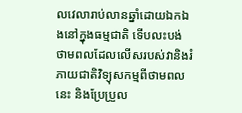លវេលារាប់លានឆ្នាំដោយឯកឯងនៅក្នុងធម្មជាតិ ទើបលះបង់ថាមពលដែលលើសរបស់វានិងរំភាយជាតិវិទ្យុសកម្មពីថាមពលនេះ និងប្រែប្រួល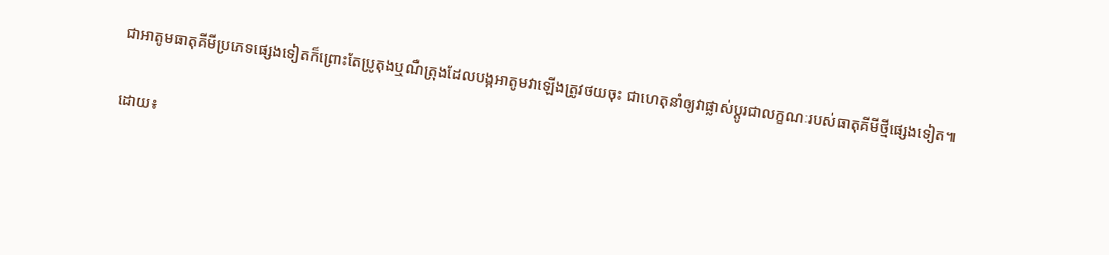ជាអាតូមធាតុគីមីប្រភេទផ្សេងទៀតក៏ព្រោះតែប្រូតុងឬណឺត្រុងដែលបង្កអាតូមវាឡើងត្រូវថយចុះ ជាហេតុនាំឲ្យវាផ្លាស់ប្ដូរជាលក្ខណៈរបស់ធាតុគីមីថ្មីផ្សេងទៀត៕

ដោយ៖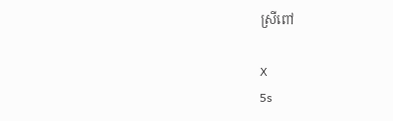ស្រីពៅ

X
5s